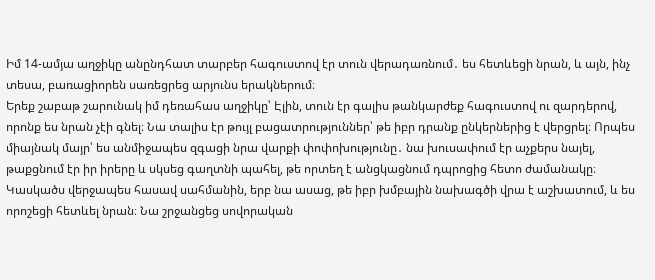Իմ 14-ամյա աղջիկը անընդհատ տարբեր հագուստով էր տուն վերադառնում․ ես հետևեցի նրան, և այն, ինչ տեսա, բառացիորեն սառեցրեց արյունս երակներում։
Երեք շաբաթ շարունակ իմ դեռահաս աղջիկը՝ Էլին, տուն էր գալիս թանկարժեք հագուստով ու զարդերով, որոնք ես նրան չէի գնել։ Նա տալիս էր թույլ բացատրություններ՝ թե իբր դրանք ընկերներից է վերցրել։ Որպես միայնակ մայր՝ ես անմիջապես զգացի նրա վարքի փոփոխությունը․ նա խուսափում էր աչքերս նայել, թաքցնում էր իր իրերը և սկսեց գաղտնի պահել, թե որտեղ է անցկացնում դպրոցից հետո ժամանակը։ Կասկածս վերջապես հասավ սահմանին, երբ նա ասաց, թե իբր խմբային նախագծի վրա է աշխատում, և ես որոշեցի հետևել նրան։ Նա շրջանցեց սովորական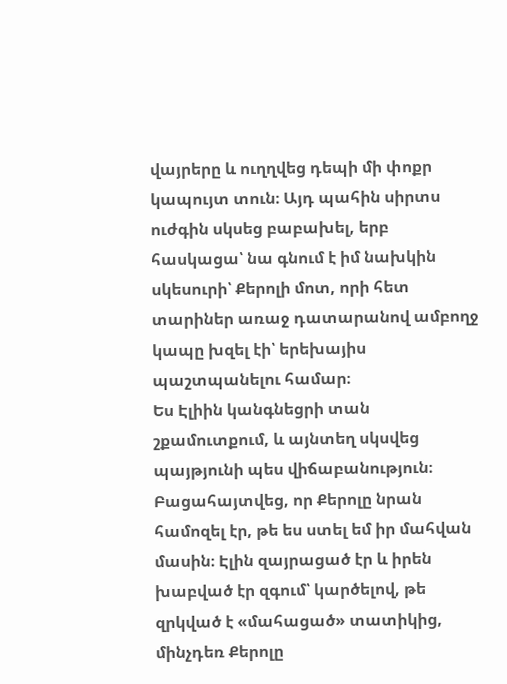վայրերը և ուղղվեց դեպի մի փոքր կապույտ տուն։ Այդ պահին սիրտս ուժգին սկսեց բաբախել, երբ հասկացա՝ նա գնում է իմ նախկին սկեսուրի՝ Քերոլի մոտ, որի հետ տարիներ առաջ դատարանով ամբողջ կապը խզել էի՝ երեխայիս պաշտպանելու համար։
Ես Էլիին կանգնեցրի տան շքամուտքում, և այնտեղ սկսվեց պայթյունի պես վիճաբանություն։ Բացահայտվեց, որ Քերոլը նրան համոզել էր, թե ես ստել եմ իր մահվան մասին։ Էլին զայրացած էր և իրեն խաբված էր զգում՝ կարծելով, թե զրկված է «մահացած» տատիկից, մինչդեռ Քերոլը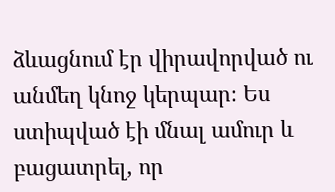ձևացնում էր վիրավորված ու անմեղ կնոջ կերպար։ Ես ստիպված էի մնալ ամուր և բացատրել, որ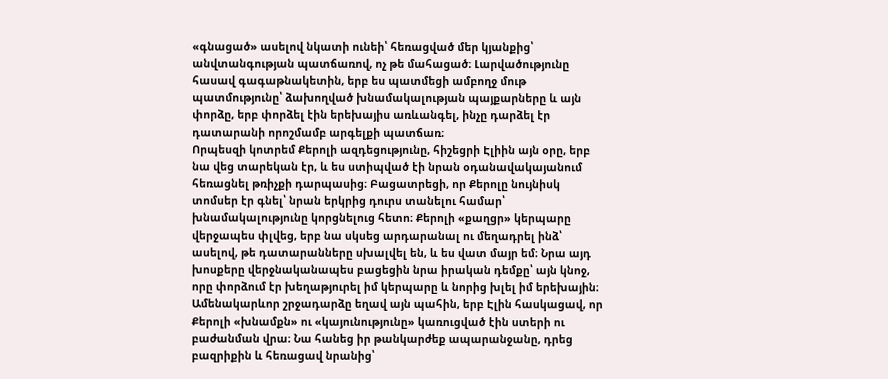«գնացած» ասելով նկատի ունեի՝ հեռացված մեր կյանքից՝ անվտանգության պատճառով, ոչ թե մահացած։ Լարվածությունը հասավ գագաթնակետին, երբ ես պատմեցի ամբողջ մութ պատմությունը՝ ձախողված խնամակալության պայքարները և այն փորձը, երբ փորձել էին երեխայիս առևանգել, ինչը դարձել էր դատարանի որոշմամբ արգելքի պատճառ։
Որպեսզի կոտրեմ Քերոլի ազդեցությունը, հիշեցրի Էլիին այն օրը, երբ նա վեց տարեկան էր, և ես ստիպված էի նրան օդանավակայանում հեռացնել թռիչքի դարպասից։ Բացատրեցի, որ Քերոլը նույնիսկ տոմսեր էր գնել՝ նրան երկրից դուրս տանելու համար՝ խնամակալությունը կորցնելուց հետո։ Քերոլի «քաղցր» կերպարը վերջապես փլվեց, երբ նա սկսեց արդարանալ ու մեղադրել ինձ՝ ասելով, թե դատարանները սխալվել են, և ես վատ մայր եմ։ Նրա այդ խոսքերը վերջնականապես բացեցին նրա իրական դեմքը՝ այն կնոջ, որը փորձում էր խեղաթյուրել իմ կերպարը և նորից խլել իմ երեխային։
Ամենակարևոր շրջադարձը եղավ այն պահին, երբ Էլին հասկացավ, որ Քերոլի «խնամքն» ու «կայունությունը» կառուցված էին ստերի ու բաժանման վրա։ Նա հանեց իր թանկարժեք ապարանջանը, դրեց բազրիքին և հեռացավ նրանից՝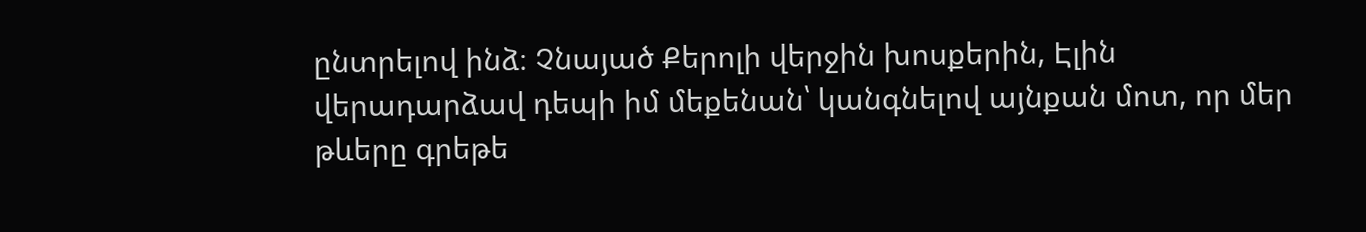ընտրելով ինձ։ Չնայած Քերոլի վերջին խոսքերին, Էլին վերադարձավ դեպի իմ մեքենան՝ կանգնելով այնքան մոտ, որ մեր թևերը գրեթե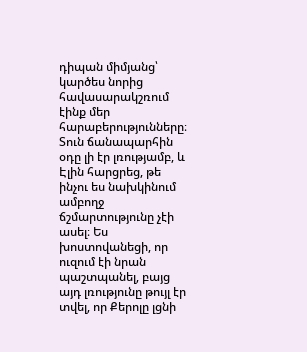դիպան միմյանց՝ կարծես նորից հավասարակշռում էինք մեր հարաբերությունները։
Տուն ճանապարհին օդը լի էր լռությամբ, և Էլին հարցրեց, թե ինչու ես նախկինում ամբողջ ճշմարտությունը չէի ասել։ Ես խոստովանեցի, որ ուզում էի նրան պաշտպանել, բայց այդ լռությունը թույլ էր տվել, որ Քերոլը լցնի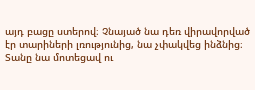այդ բացը ստերով։ Չնայած նա դեռ վիրավորված էր տարիների լռությունից, նա չփակվեց ինձնից։ Տանը նա մոտեցավ ու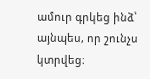ամուր գրկեց ինձ՝ այնպես, որ շունչս կտրվեց։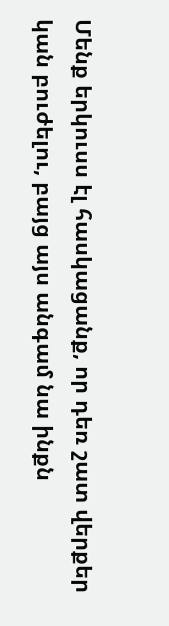Մենք երկուսս էլ հասկացանք, որ դեռ շատ վերքեր կան բուժելու, բայց այս անգամ նա ինքն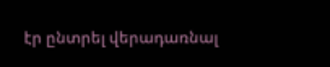էր ընտրել վերադառնալ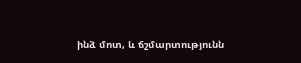ինձ մոտ, և ճշմարտությունն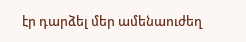էր դարձել մեր ամենաուժեղ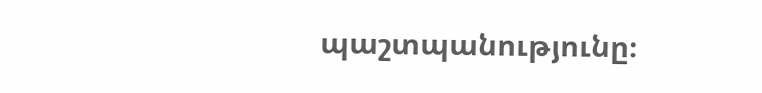պաշտպանությունը։